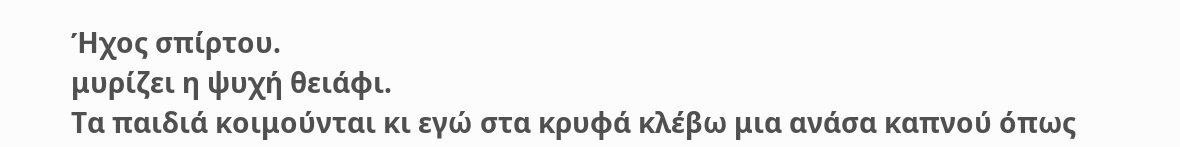Ήχος σπίρτου.
μυρίζει η ψυχή θειάφι.
Τα παιδιά κοιμούνται κι εγώ στα κρυφά κλέβω μια ανάσα καπνού όπως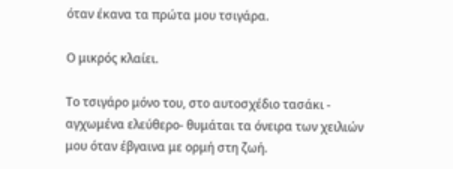όταν έκανα τα πρώτα μου τσιγάρα.

Ο μικρός κλαίει.

Το τσιγάρο μόνο του, στο αυτοσχέδιο τασάκι - αγχωμένα ελεύθερο- θυμάται τα όνειρα των χειλιών μου όταν έβγαινα με ορμή στη ζωή.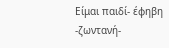Είμαι παιδί- έφηβη -ζωντανή-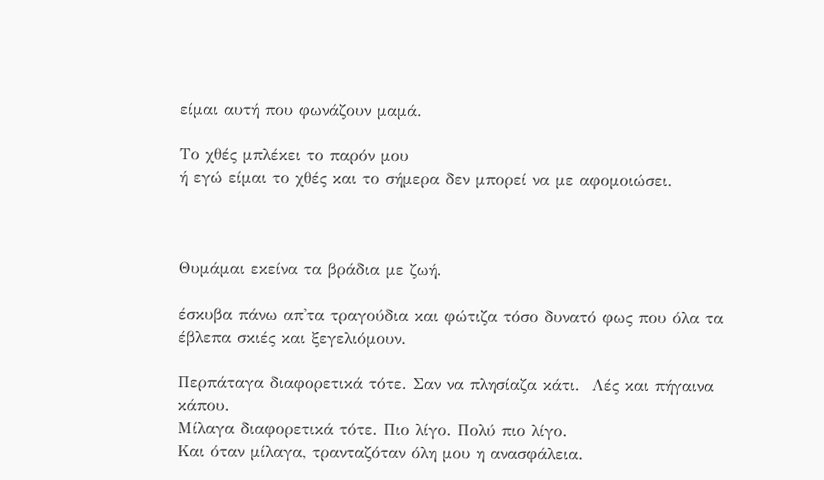είμαι αυτή που φωνάζουν μαμά.

Το χθές μπλέκει το παρόν μου
ή εγώ είμαι το χθές και το σήμερα δεν μπορεί να με αφομοιώσει.



Θυμάμαι εκείνα τα βράδια με ζωή.

έσκυβα πάνω απ'τα τραγούδια και φώτιζα τόσο δυνατό φως που όλα τα έβλεπα σκιές και ξεγελιόμουν.

Περπάταγα διαφορετικά τότε. Σαν να πλησίαζα κάτι.  Λές και πήγαινα κάπου.
Μίλαγα διαφορετικά τότε. Πιο λίγο. Πολύ πιο λίγο.
Και όταν μίλαγα, τρανταζόταν όλη μου η ανασφάλεια.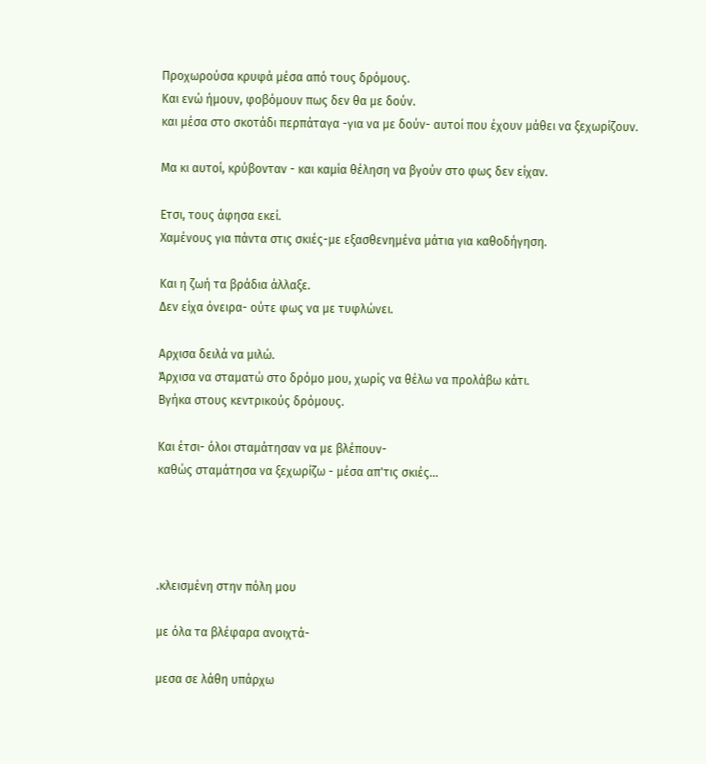Προχωρούσα κρυφά μέσα από τους δρόμους.
Και ενώ ήμουν, φοβόμουν πως δεν θα με δούν.
και μέσα στο σκοτάδι περπάταγα -για να με δούν- αυτοί που έχουν μάθει να ξεχωρίζουν.

Μα κι αυτοί, κρύβονταν - και καμία θέληση να βγούν στο φως δεν είχαν.

Ετσι, τους άφησα εκεί.
Χαμένους για πάντα στις σκιές-με εξασθενημένα μάτια για καθοδήγηση.

Και η ζωή τα βράδια άλλαξε.
Δεν είχα όνειρα- ούτε φως να με τυφλώνει.

Αρχισα δειλά να μιλώ.
Άρχισα να σταματώ στο δρόμο μου, χωρίς να θέλω να προλάβω κάτι.
Βγήκα στους κεντρικούς δρόμους.

Και έτσι- όλοι σταμάτησαν να με βλέπουν-
καθώς σταμάτησα να ξεχωρίζω - μέσα απ'τις σκιές...




.κλεισμένη στην πόλη μου

με όλα τα βλέφαρα ανοιχτά-

μεσα σε λάθη υπάρχω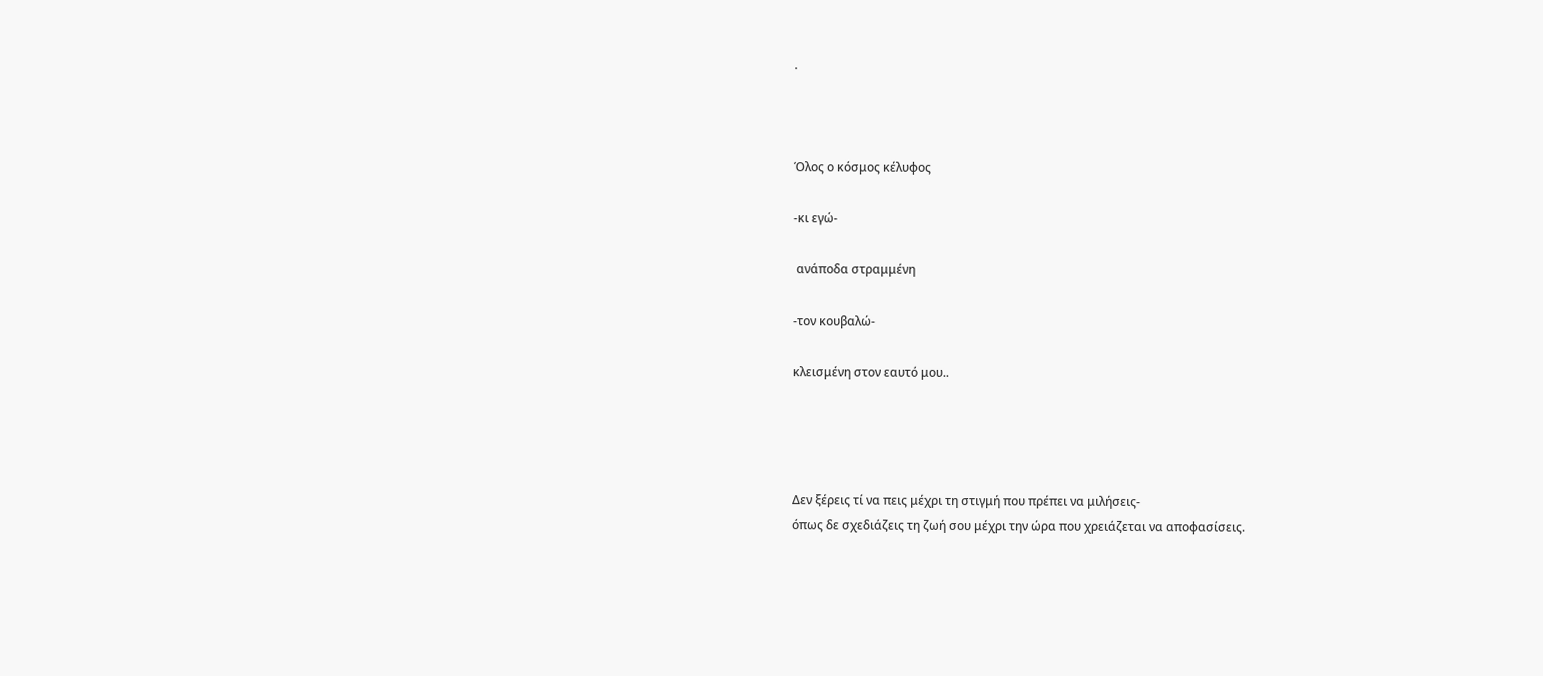.



Όλος ο κόσμος κέλυφος

-κι εγώ-

 ανάποδα στραμμένη

-τον κουβαλώ-

κλεισμένη στον εαυτό μου..




Δεν ξέρεις τί να πεις μέχρι τη στιγμή που πρέπει να μιλήσεις-
όπως δε σχεδιάζεις τη ζωή σου μέχρι την ώρα που χρειάζεται να αποφασίσεις.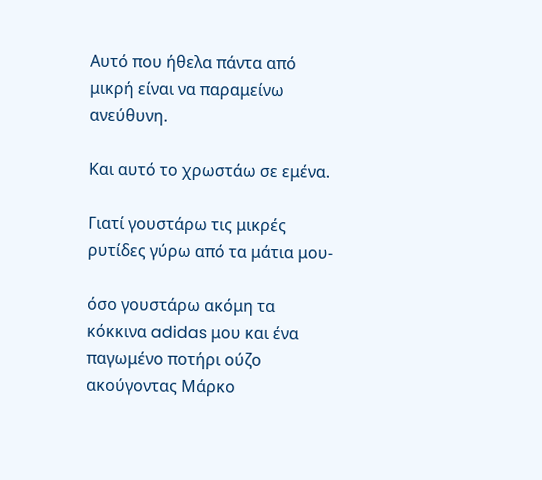Αυτό που ήθελα πάντα από μικρή είναι να παραμείνω ανεύθυνη.

Και αυτό το χρωστάω σε εμένα.

Γιατί γουστάρω τις μικρές  ρυτίδες γύρω από τα μάτια μου-

όσο γουστάρω ακόμη τα κόκκινα adidas μου και ένα παγωμένο ποτήρι ούζο ακούγοντας Μάρκο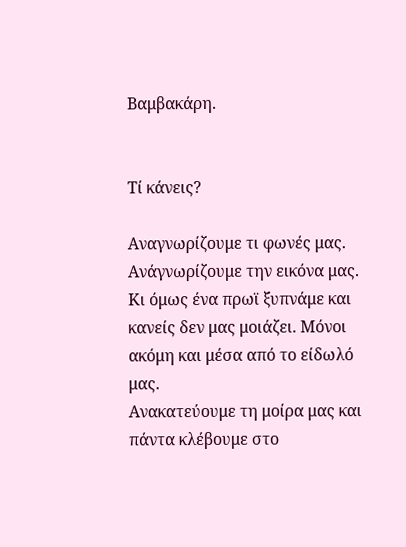Βαμβακάρη.


Τί κάνεις?

Αναγνωρίζουμε τι φωνές μας. Ανάγνωρίζουμε την εικόνα μας.
Κι όμως ένα πρωϊ ξυπνάμε και κανείς δεν μας μοιάζει. Μόνοι ακόμη και μέσα από το είδωλό μας.
Ανακατεύουμε τη μοίρα μας και πάντα κλέβουμε στο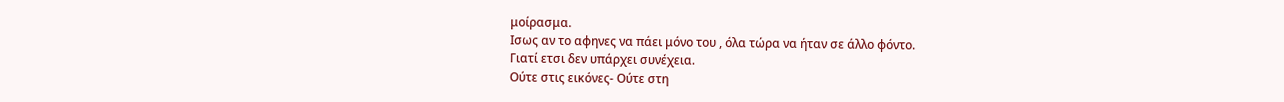μοίρασμα.
Ισως αν το αφηνες να πάει μόνο του , όλα τώρα να ήταν σε άλλο φόντο.
Γιατί ετσι δεν υπάρχει συνέχεια.
Ούτε στις εικόνες- Ούτε στη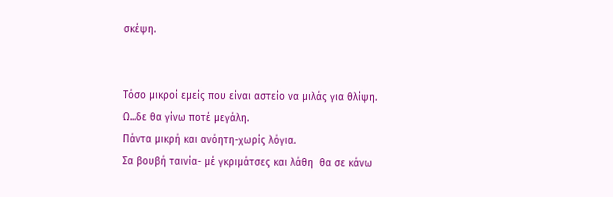σκέψη.


Τόσο μικροί εμείς που είναι αστείο να μιλάς για θλίψη.
Ω...δε θα γίνω ποτέ μεγάλη.
Πάντα μικρή και ανόητη-χωρίς λόγια.
Σα βουβή ταινία- μέ γκριμάτσες και λάθη  θα σε κάνω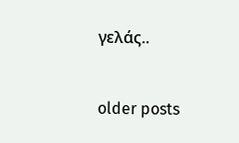γελάς..


older posts